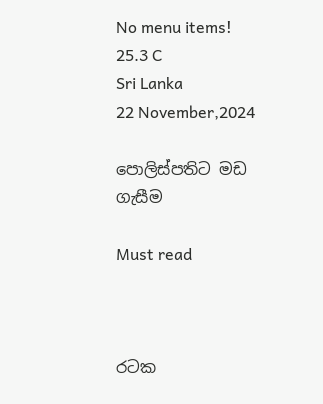No menu items!
25.3 C
Sri Lanka
22 November,2024

පොලිස්පතිට මඩ ගැසීම

Must read



රටක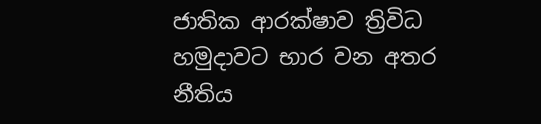ජාතික ආරක්ෂාව ත්‍රිවිධ හමුදාවට භාර වන අතර නීතිය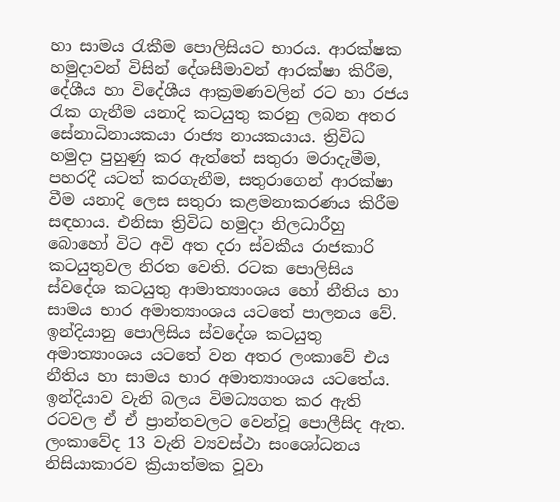හා සාමය රැකීම පොලිසියට භාරය. ආරක්ෂක හමුදාවන් විසින් දේශසීමාවන් ආරක්ෂා කිරීම, දේශීය හා විදේශීය ආක්‍රමණවලින් රට හා රජය රැක ගැනීම යනාදි කටයුතු කරනු ලබන අතර සේනාධිනායකයා රාජ්‍ය නායකයාය. ත්‍රිවිධ හමුදා පුහුණු කර ඇත්තේ සතුරා මරාදැමීම, පහරදී යටත් කරගැනීම, සතුරාගෙන් ආරක්ෂා වීම යනාදි ලෙස සතුරා කළමනාකරණය කිරීම සඳහාය. එනිසා ත්‍රිවිධ හමුදා නිලධාරීහු බොහෝ විට අවි අත දරා ස්වකීය රාජකාරි කටයුතුවල නිරත වෙති. රටක පොලිසිය ස්වදේශ කටයුතු ආමාත්‍යාංශය හෝ නීතිය හා සාමය භාර අමාත්‍යාංශය යටතේ පාලනය වේ. ඉන්දියානු පොලිසිය ස්වදේශ කටයුතු අමාත්‍යාංශය යටතේ වන අතර ලංකාවේ එය නීතිය හා සාමය භාර අමාත්‍යාංශය යටතේය. ඉන්දියාව වැනි බලය විමධ්‍යගත කර ඇති රටවල ඒ ඒ ප්‍රාන්තවලට වෙන්වූ පොලීසිද ඇත. ලංකාවේද 13 වැනි ව්‍යවස්ථා සංශෝධනය නිසියාකාරව ක්‍රියාත්මක වූවා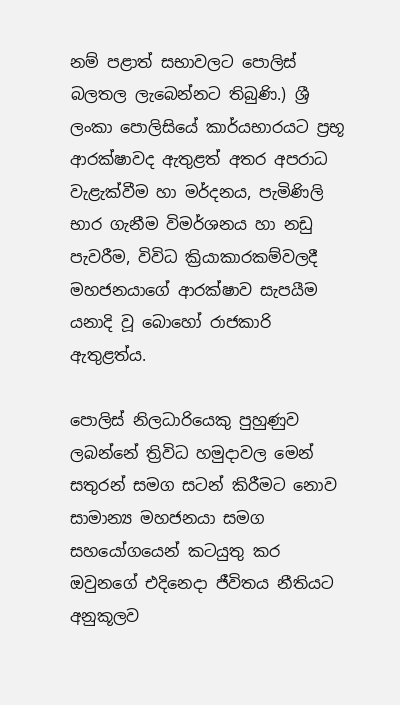නම් පළාත් සභාවලට පොලිස් බලතල ලැබෙන්නට තිබුණි.) ශ්‍රී ලංකා පොලිසියේ කාර්යභාරයට ප්‍රභූ ආරක්ෂාවද ඇතුළත් අතර අපරාධ වැළැක්වීම හා මර්දනය, පැමිණිලි භාර ගැනීම විමර්ශනය හා නඩු පැවරීම, විවිධ ක්‍රියාකාරකම්වලදී මහජනයාගේ ආරක්ෂාව සැපයීම යනාදි වූ බොහෝ රාජකාරි ඇතුළත්ය.

පොලිස් නිලධාරියෙකු පුහුණුව ලබන්නේ ත්‍රිවිධ හමුදාවල මෙන් සතුරන් සමග සටන් කිරීමට නොව සාමාන්‍ය මහජනයා සමග සහයෝගයෙන් කටයුතු කර ඔවුනගේ එදිනෙදා ජීවිතය නීතියට අනුකූලව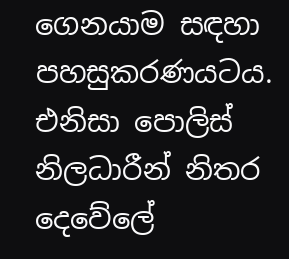ගෙනයාම සඳහා පහසුකරණයටය. එනිසා පොලිස් නිලධාරීන් නිතර දෙවේලේ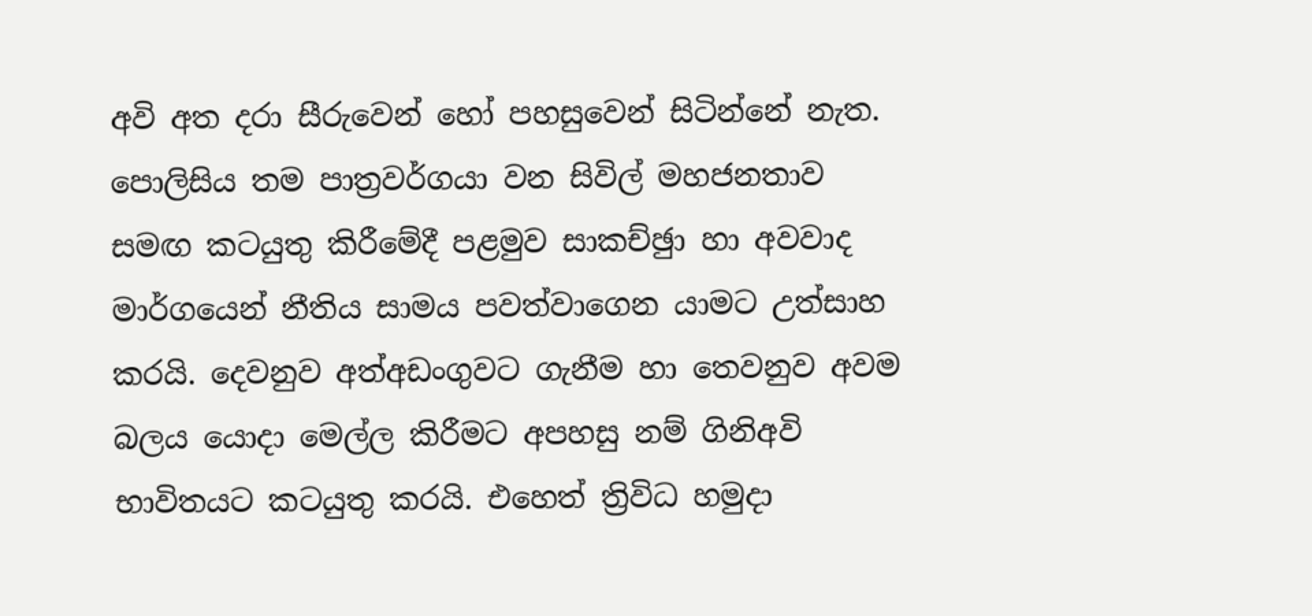අවි අත දරා සීරුවෙන් හෝ පහසුවෙන් සිටින්නේ නැත. පොලිසිය තම පාත්‍රවර්ගයා වන සිවිල් මහජනතාව සමඟ කටයුතු කිරීමේදී පළමුව සාකච්ඡුා හා අවවාද මාර්ගයෙන් නීතිය සාමය පවත්වාගෙන යාමට උත්සාහ කරයි. දෙවනුව අත්අඩංගුවට ගැනීම හා තෙවනුව අවම බලය යොදා මෙල්ල කිරීමට අපහසු නම් ගිනිඅවි භාවිතයට කටයුතු කරයි. එහෙත් ත්‍රිවිධ හමුදා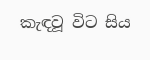කැඳවූ විට සිය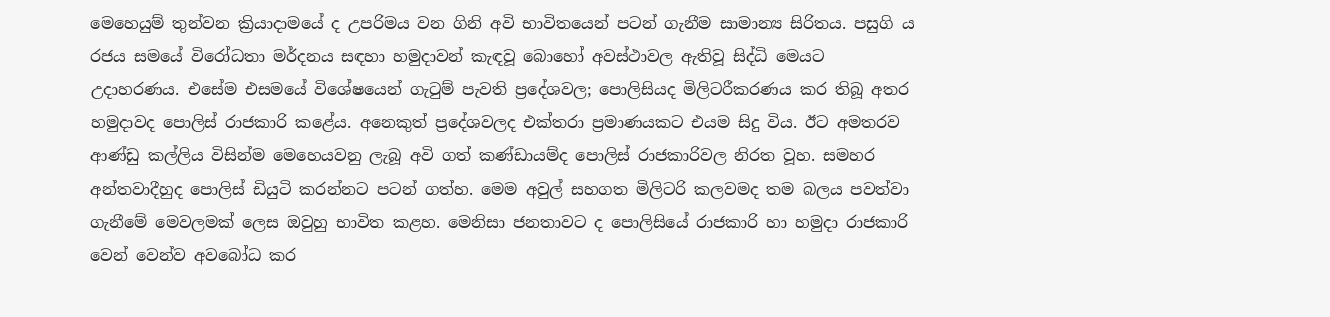මෙහෙයුම් තුන්වන ක්‍රියාදාමයේ ද උපරිමය වන ගිනි අවි භාවිතයෙන් පටන් ගැනීම සාමාන්‍ය සිරිතය. පසුගි ය රජය සමයේ විරෝධතා මර්දනය සඳහා හමුදාවන් කැඳවූ බොහෝ අවස්ථාවල ඇතිවූ සිද්ධි මෙයට උදාහරණය. එසේම එසමයේ විශේෂයෙන් ගැටුම් පැවති ප්‍රදේශවල; පොලිසියද මිලිටරීකරණය කර තිබූ අතර හමුදාවද පොලිස් රාජකාරි කළේය. අනෙකුත් ප්‍රදේශවලද එක්තරා ප්‍රමාණයකට එයම සිදු විය. ඊට අමතරව ආණ්ඩු කල්ලිය විසින්ම මෙහෙයවනු ලැබූ අවි ගත් කණ්ඩායම්ද පොලිස් රාජකාරිවල නිරත වූහ. සමහර අන්තවාදීහුද පොලිස් ඩියුටි කරන්නට පටන් ගත්හ. මෙම අවුල් සහගත මිලිටරි කලවමද තම බලය පවත්වා ගැනීමේ මෙවලමක් ලෙස ඔවුහු භාවිත කළහ. මෙනිසා ජනතාවට ද පොලිසියේ රාජකාරි හා හමුදා රාජකාරි වෙන් වෙන්ව අවබෝධ කර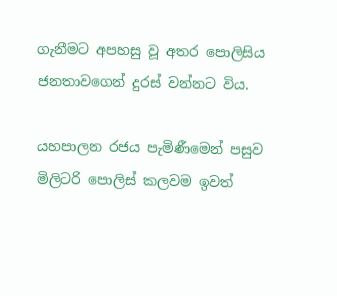ගැනීමට අපහසු වූ අතර පොලිසිය ජනතාවගෙන් දුරස් වන්නට විය.

යහපාලන රජය පැමිණීමෙන් පසුව මිලිටරි පොලිස් කලවම ඉවත්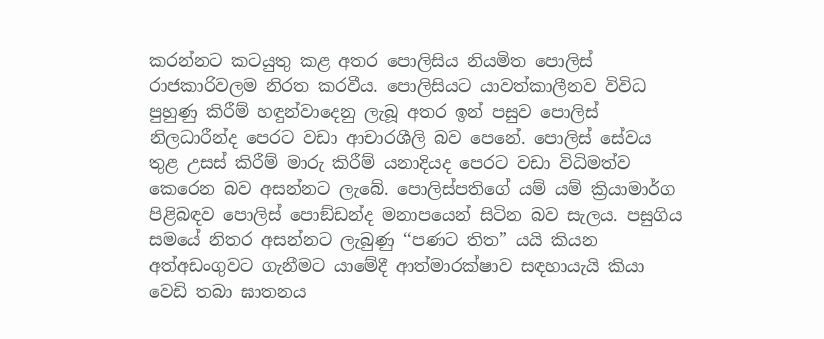කරන්නට කටයුතු කළ අතර පොලිසිය නියමිත පොලිස් රාජකාරිවලම නිරත කරවීය. පොලිසියට යාවත්කාලීනව විවිධ පුහුණු කිරීම් හඳුන්වාදෙනු ලැබූ අතර ඉන් පසුව පොලිස් නිලධාරීන්ද පෙරට වඩා ආචාරශීලි බව පෙනේ. පොලිස් සේවය තුළ උසස් කිරීම් මාරු කිරීම් යනාදියද පෙරට වඩා විධිමත්ව කෙරෙන බව අසන්නට ලැබේ. පොලිස්පතිගේ යම් යම් ක්‍රියාමාර්ග පිළිබඳව පොලිස් පොඞ්ඩන්ද මනාපයෙන් සිටින බව සැලය. පසුගිය සමයේ නිතර අසන්නට ලැබුණු ‘‘පණට තිත” යයි කියන අත්අඩංගුවට ගැනීමට යාමේදී ආත්මාරක්ෂාව සඳහායැයි කියා වෙඩි තබා ඝාතනය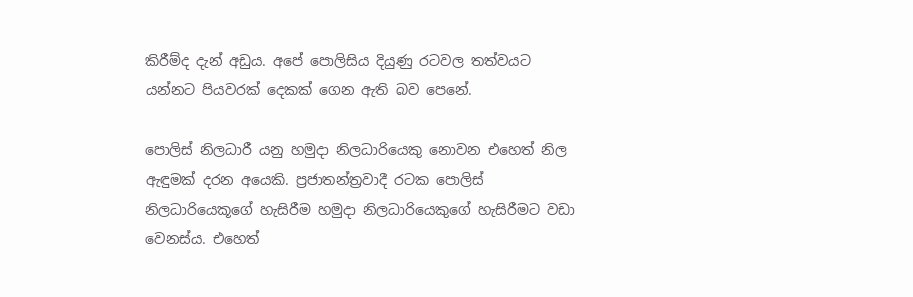කිරීම්ද දැන් අඩුය. අපේ පොලිසිය දියුණු රටවල තත්වයට යන්නට පියවරක් දෙකක් ගෙන ඇති බව පෙනේ.

පොලිස් නිලධාරී යනු හමුදා නිලධාරියෙකු නොවන එහෙත් නිල ඇඳුමක් දරන අයෙකි. ප්‍රජාතන්ත්‍රවාදී රටක පොලිස් නිලධාරියෙකූගේ හැසිරීම හමුදා නිලධාරියෙකුගේ හැසිරීමට වඩා වෙනස්ය. එහෙත්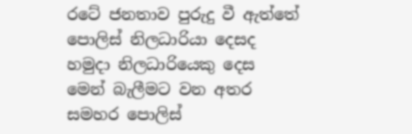රටේ ජනතාව පුරුදු වී ඇත්තේ පොලිස් නිලධාරියා දෙසද හමුදා නිලධාරියෙකු දෙස මෙන් බැලීමට වන අතර සමහර පොලිස්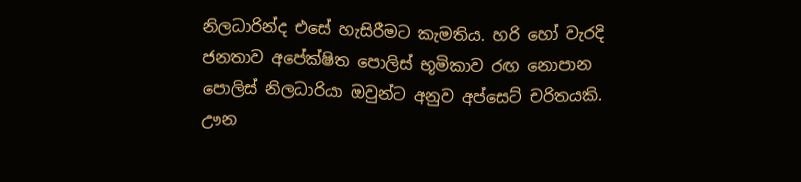නිලධාරින්ද එසේ හැසිරීමට කැමතිය. හරි හෝ වැරදි ජනතාව අපේක්ෂිත පොලිස් භූමිකාව රඟ නොපාන පොලිස් නිලධාරියා ඔවුන්ට අනුව අප්සෙට් චරිතයකි. ඌන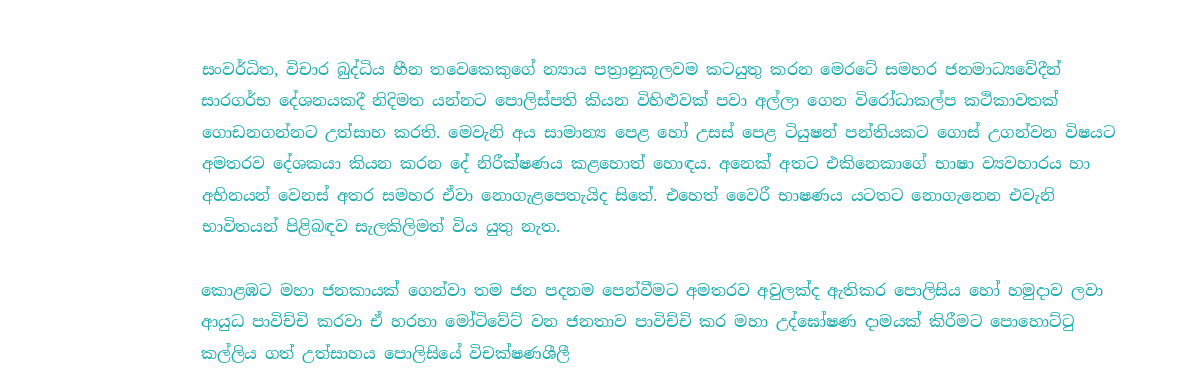සංවර්ධිත, විචාර බුද්ධිය හීන තවෙකෙකුගේ න්‍යාය පත්‍රානුකූලවම කටයුතු කරන මෙරටේ සමහර ජනමාධ්‍යවේදීන් සාරගර්භ දේශනයකදී නිදිමත යන්නට පොලිස්පති කියන විහිළුවක් පවා අල්ලා ගෙන විරෝධාකල්ප කථිකාවතක් ගොඩනගන්නට උත්සාහ කරති. මෙවැනි අය සාමාන්‍ය පෙළ හෝ උසස් පෙළ ටියුෂන් පන්තියකට ගොස් උගන්වන විෂයට අමතරව දේශකයා කියන කරන දේ නිරීක්ෂණය කළහොත් හොඳය. අනෙක් අතට එකිනෙකාගේ භාෂා ව්‍යවහාරය හා අභිනයන් වෙනස් අතර සමහර ඒවා නොගැළපෙතැයිද සිතේ. එහෙත් වෛරී භාෂණය යටතට නොගැනෙන එවැනි භාවිතයන් පිළිබඳව සැලකිලිමත් විය යුතු නැත.

කොළඹට මහා ජනකායක් ගෙන්වා තම ජන පදනම පෙන්වීමට අමතරව අවුලක්ද ඇතිකර පොලිසිය හෝ හමුදාව ලවා ආයුධ පාවිච්චි කරවා ඒ හරහා මෝටිවේට් වන ජනතාව පාවිච්චි කර මහා උද්ඝෝෂණ දාමයක් කිරීමට පොහොට්ටු කල්ලිය ගත් උත්සාහය පොලිසියේ විචක්ෂණශීලී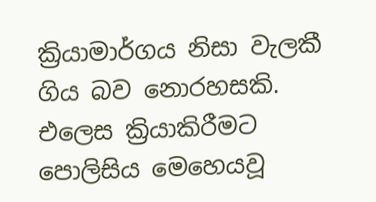ක්‍රියාමාර්ගය නිසා වැලකී ගිය බව නොරහසකි. එලෙස ක්‍රියාකිරීමට පොලිසිය මෙහෙයවූ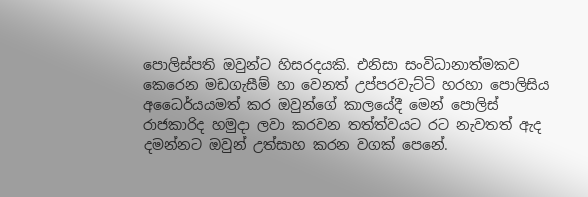පොලිස්පති ඔවුන්ට හිසරදයකි. එනිසා සංවිධානාත්මකව කෙරෙන මඩගැසීම් හා වෙනත් උප්පරවැට්ටි හරහා පොලිසිය අධෛර්යයමත් කර ඔවුන්ගේ කාලයේදී මෙන් පොලිස් රාජකාරිද හමුදා ලවා කරවන තත්ත්වයට රට නැවතත් ඇද දමන්නට ඔවුන් උත්සාහ කරන වගක් පෙනේ.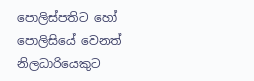පොලිස්පතිට හෝ පොලිසියේ වෙනත් නිලධාරියෙකුට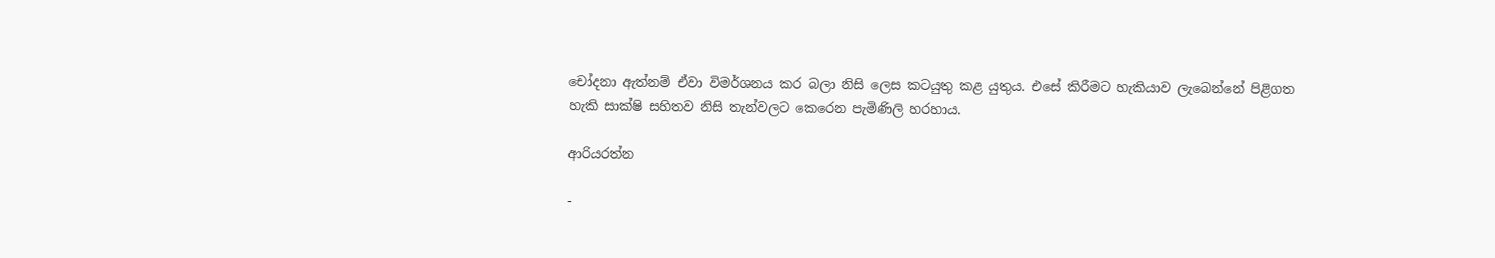චෝදනා ඇත්නම් ඒවා විමර්ශනය කර බලා නිසි ලෙස කටයුතු කළ යුතුය. එසේ කිරීමට හැකියාව ලැබෙන්නේ පිළිගත හැකි සාක්ෂි සහිතව නිසි තැන්වලට කෙරෙන පැමිණිලි හරහාය.

ආරියරත්න

-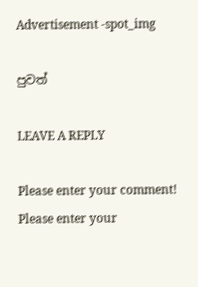Advertisement -spot_img

පුවත්

LEAVE A REPLY

Please enter your comment!
Please enter your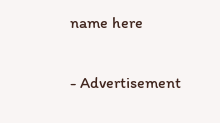name here

- Advertisement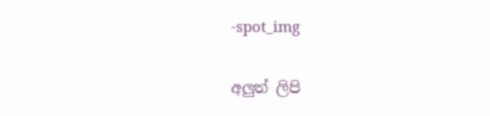-spot_img

අලුත් ලිපි